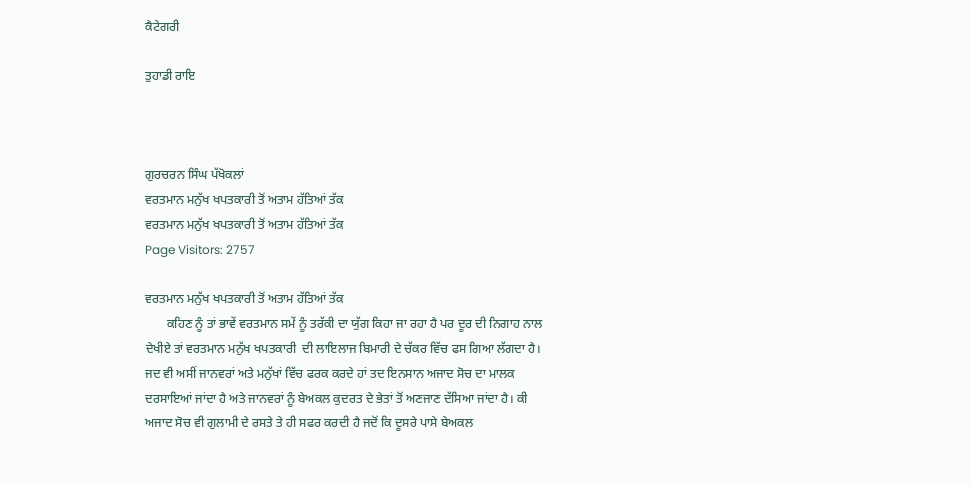ਕੈਟੇਗਰੀ

ਤੁਹਾਡੀ ਰਾਇ



ਗੁਰਚਰਨ ਸਿੰਘ ਪੱਖੋਕਲਾਂ
ਵਰਤਮਾਨ ਮਨੁੱਖ ਖਪਤਕਾਰੀ ਤੋਂ ਅਤਾਮ ਹੱਤਿਆਂ ਤੱਕ
ਵਰਤਮਾਨ ਮਨੁੱਖ ਖਪਤਕਾਰੀ ਤੋਂ ਅਤਾਮ ਹੱਤਿਆਂ ਤੱਕ
Page Visitors: 2757

ਵਰਤਮਾਨ ਮਨੁੱਖ ਖਪਤਕਾਰੀ ਤੋਂ ਅਤਾਮ ਹੱਤਿਆਂ ਤੱਕ
       ਕਹਿਣ ਨੂੰ ਤਾਂ ਭਾਵੇਂ ਵਰਤਮਾਨ ਸਮੇਂ ਨੂੰ ਤਰੱਕੀ ਦਾ ਯੁੱਗ ਕਿਹਾ ਜਾ ਰਹਾ ਹੈ ਪਰ ਦੂਰ ਦੀ ਨਿਗਾਹ ਨਾਲ ਦੇਖੀਏ ਤਾਂ ਵਰਤਮਾਨ ਮਨੁੱਖ ਖਪਤਕਾਰੀ  ਦੀ ਲਾਇਲਾਜ ਬਿਮਾਰੀ ਦੇ ਚੱਕਰ ਵਿੱਚ ਫਸ ਗਿਆ ਲੱਗਦਾ ਹੈ। ਜਦ ਵੀ ਅਸੀਂ ਜਾਨਵਰਾਂ ਅਤੇ ਮਨੁੱਖਾਂ ਵਿੱਚ ਫਰਕ ਕਰਦੇ ਹਾਂ ਤਦ ਇਨਸਾਨ ਅਜਾਦ ਸੋਚ ਦਾ ਮਾਲਕ ਦਰਸਾਇਆਂ ਜਾਂਦਾ ਹੈ ਅਤੇ ਜਾਨਵਰਾਂ ਨੂੰ ਬੇਅਕਲ ਕੁਦਰਤ ਦੇ ਭੇਤਾਂ ਤੋਂ ਅਣਜਾਣ ਦੱਸਿਆ ਜਾਂਦਾ ਹੈ। ਕੀ ਅਜਾਦ ਸੋਚ ਵੀ ਗੁਲਾਮੀ ਦੇ ਰਸਤੇ ਤੇ ਹੀ ਸਫਰ ਕਰਦੀ ਹੈ ਜਦੋਂ ਕਿ ਦੂਸਰੇ ਪਾਸੇ ਬੇਅਕਲ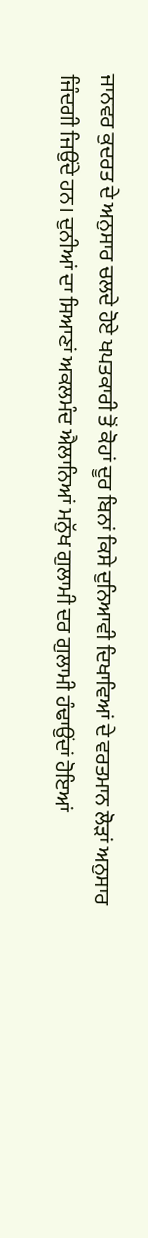ਜਾਨਵਰ ਕੁਦਰਤ ਦੇ ਅਨੁਸਾਰ ਚਲਦੇ ਹੋਏ ਖਪਤਕਾਰੀ ਤੋਂ ਕੋਹਾਂ ਦੂਰ ਬਿਨਾਂ ਕਿਸੇ ਦੁਨਿਆਵੀ ਦਿਖਾਵਿਆਂ ਦੇ ਵਰਤਮਾਨ ਲੋੜਾਂ ਅਨੁਸਾਰ ਜਿੰਦਗੀ ਜਿਉਂਦੇ ਹਨ। ਦੁਨੀਆਂ ਦਾ ਸਿਆਣਾਂ ਅਕਲਮੰਦ ਐਲਾਨਿਆਂ ਮਨੁੱਖ ਗੁਲਾਮੀ ਦਰ ਗੁਲਾਮੀ ਹੰਢਾਉਂਦਾਂ ਹੋਇਆਂ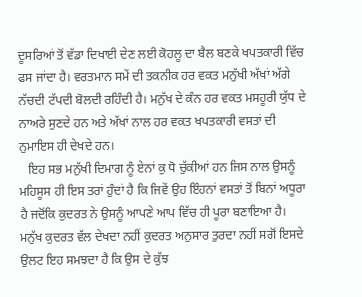ਦੂਸਰਿਆਂ ਤੋਂ ਵੱਡਾ ਦਿਖਾਈ ਦੇਣ ਲਈ ਕੋਹਲੂ ਦਾ ਬੈਲ ਬਣਕੇ ਖਪਤਕਾਰੀ ਵਿੱਚ ਫਸ ਜਾਂਦਾ ਹੈ। ਵਰਤਮਾਨ ਸਮੇਂ ਦੀ ਤਕਨੀਕ ਹਰ ਵਕਤ ਮਨੁੱਖੀ ਅੱਖਾਂ ਅੱਗੇ ਨੱਚਦੀ ਟੱਪਦੀ ਬੋਲਦੀ ਰਹਿੰਦੀ ਹੈ। ਮਨੁੱਖ ਦੇ ਕੰਨ ਹਰ ਵਕਤ ਮਸਹੂਰੀ ਯੁੱਧ ਦੇ ਨਾਅਰੇ ਸੁਣਦੇ ਹਨ ਅਤੇ ਅੱਖਾਂ ਨਾਲ ਹਰ ਵਕਤ ਖਪਤਕਾਰੀ ਵਸਤਾਂ ਦੀ ਨੁਮਾਇਸ ਹੀ ਦੇਖਦੇ ਹਨ।
   ਇਹ ਸਭ ਮਨੁੱਖੀ ਦਿਮਾਗ ਨੂੰ ਏਨਾਂ ਕੁ ਧੋ ਚੁੱਕੀਆਂ ਹਨ ਜਿਸ ਨਾਲ ਉਸਨੂੰ ਮਹਿਸੂਸ ਹੀ ਇਸ ਤਰਾਂ ਹੁੰਦਾਂ ਹੈ ਕਿ ਜਿਵੇਂ ਉਹ ਇੰਹਨਾਂ ਵਸਤਾਂ ਤੋਂ ਬਿਨਾਂ ਅਧੂਰਾ ਹੈ ਜਦੋਂਕਿ ਕੁਦਰਤ ਨੇ ਉਸਨੂੰ ਆਪਣੇ ਆਪ ਵਿੱਚ ਹੀ ਪੂਰਾ ਬਣਾਇਆ ਹੈ। ਮਨੁੱਖ ਕੁਦਰਤ ਵੱਲ ਦੇਖਦਾ ਨਹੀਂ ਕੁਦਰਤ ਅਨੁਸਾਰ ਤੁਰਦਾ ਨਹੀਂ ਸਗੋਂ ਇਸਦੇ ਉਲਟ ਇਹ ਸਮਝਦਾ ਹੈ ਕਿ ਉਸ ਦੇ ਕੁੱਝ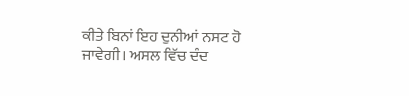ਕੀਤੇ ਬਿਨਾਂ ਇਹ ਦੁਨੀਆਂ ਨਸਟ ਹੋ ਜਾਵੇਗੀ। ਅਸਲ ਵਿੱਚ ਦੰਦ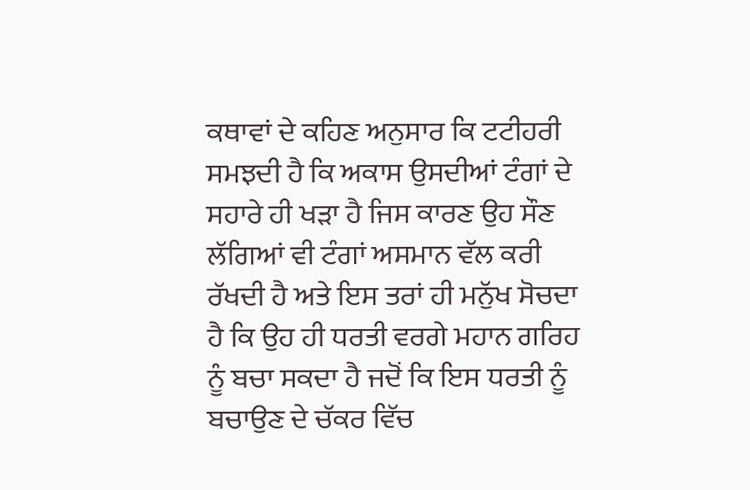ਕਥਾਵਾਂ ਦੇ ਕਹਿਣ ਅਨੁਸਾਰ ਕਿ ਟਟੀਹਰੀ ਸਮਝਦੀ ਹੈ ਕਿ ਅਕਾਸ ਉਸਦੀਆਂ ਟੰਗਾਂ ਦੇ ਸਹਾਰੇ ਹੀ ਖੜਾ ਹੈ ਜਿਸ ਕਾਰਣ ਉਹ ਸੌਣ ਲੱਗਿਆਂ ਵੀ ਟੰਗਾਂ ਅਸਮਾਨ ਵੱਲ ਕਰੀ ਰੱਖਦੀ ਹੈ ਅਤੇ ਇਸ ਤਰਾਂ ਹੀ ਮਨੁੱਖ ਸੋਚਦਾ ਹੈ ਕਿ ਉਹ ਹੀ ਧਰਤੀ ਵਰਗੇ ਮਹਾਨ ਗਰਿਹ ਨੂੰ ਬਚਾ ਸਕਦਾ ਹੈ ਜਦੋਂ ਕਿ ਇਸ ਧਰਤੀ ਨੂੰ ਬਚਾਉਣ ਦੇ ਚੱਕਰ ਵਿੱਚ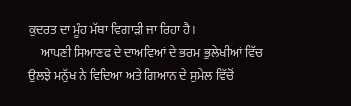ਕੁਦਰਤ ਦਾ ਮੂੰਹ ਮੱਥਾ ਵਿਗਾੜੀ ਜਾ ਰਿਹਾ ਹੈ।
     ਆਪਣੀ ਸਿਆਣਫ ਦੇ ਦਾਅਵਿਆਂ ਦੇ ਭਰਮ ਭੁਲੇਖੀਆਂ ਵਿੱਚ ਉਲਝੇ ਮਨੁੱਖ ਨੇ ਵਿਦਿਆ ਅਤੇ ਗਿਆਨ ਦੇ ਸੁਮੇਲ ਵਿੱਚੋਂ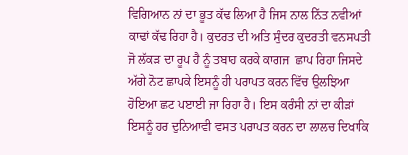ਵਿਗਿਆਨ ਨਾਂ ਦਾ ਭੂਤ ਕੱਢ ਲਿਆ ਹੈ ਜਿਸ ਨਾਲ ਨਿੱਤ ਨਵੀਆਂ ਕਾਢਾਂ ਕੱਢ ਰਿਹਾ ਹੈ। ਕੁਦਰਤ ਦੀ ਅਤਿ ਸੁੰਦਰ ਕੁਦਰਤੀ ਵਨਸਪਤੀ ਜੋ ਲੱਕੜ ਦਾ ਰੂਪ ਹੈ ਨੂੰ ਤਬਾਹ ਕਰਕੇ ਕਾਗਜ  ਛਾਪ ਰਿਹਾ ਜਿਸਦੇ ਅੱਗੇ ਨੋਟ ਛਾਪਕੇ ਇਸਨੂੰ ਹੀ ਪਰਾਪਤ ਕਰਨ ਵਿੱਚ ਉਲਝਿਆ ਹੋਇਆ ਛਟ ਪੲਾਈ ਜਾ ਰਿਹਾ ਹੈ। ਇਸ ਕਰੰਸੀ ਨਾਂ ਦਾ ਕੀੜਾਂ ਇਸਨੂੰ ਹਰ ਦੁਨਿਆਵੀ ਵਸਤ ਪਰਾਪਤ ਕਰਨ ਦਾ ਲਾਲਚ ਦਿਖਾਕਿ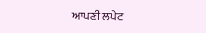ਆਪਣੀ ਲਪੇਟ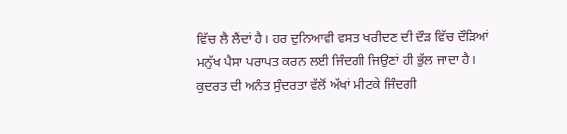ਵਿੱਚ ਲੈ ਲੈਂਦਾਂ ਹੈ। ਹਰ ਦੁਨਿਆਵੀ ਵਸਤ ਖਰੀਦਣ ਦੀ ਦੌੜ ਵਿੱਚ ਦੌੜਿਆਂ ਮਨੁੱਖ ਪੈਸਾ ਪਰਾਪਤ ਕਰਨ ਲਈ ਜਿੰਦਗੀ ਜਿਉਣਾਂ ਹੀ ਭੁੱਲ ਜਾਦਾ ਹੈ। ਕੁਦਰਤ ਦੀ ਅਨੰਤ ਸੁੰਦਰਤਾ ਵੱਲੋਂ ਅੱਖਾਂ ਮੀਟਕੇ ਜਿੰਦਗੀ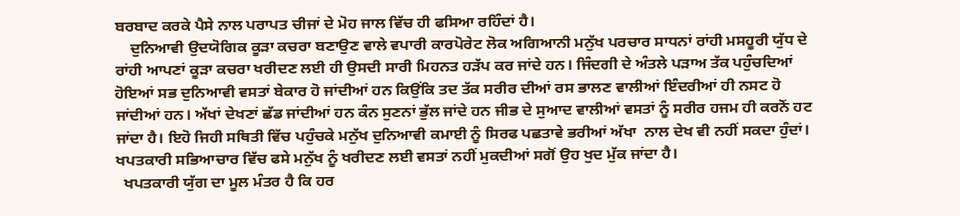ਬਰਬਾਦ ਕਰਕੇ ਪੈਸੇ ਨਾਲ ਪਰਾਪਤ ਚੀਜਾਂ ਦੇ ਮੋਹ ਜਾਲ ਵਿੱਚ ਹੀ ਫਸਿਆ ਰਹਿੰਦਾਂ ਹੈ।
    ਦੁਨਿਆਵੀ ਉਦਯੋਗਿਕ ਕੂੜਾ ਕਚਰਾ ਬਣਾਉਣ ਵਾਲੇ ਵਪਾਰੀ ਕਾਰਪੋਰੇਟ ਲੋਕ ਅਗਿਆਨੀ ਮਨੁੱਖ ਪਰਚਾਰ ਸਾਧਨਾਂ ਰਾਂਹੀ ਮਸਹੂਰੀ ਯੁੱਧ ਦੇ ਰਾਂਹੀ ਆਪਣਾਂ ਕੂੜਾ ਕਚਰਾ ਖਰੀਦਣ ਲਈ ਹੀ ਉਸਦੀ ਸਾਰੀ ਮਿਹਨਤ ਹੜੱਪ ਕਰ ਜਾਂਦੇ ਹਨ। ਜਿੰਦਗੀ ਦੇ ਅੰਤਲੇ ਪੜਾਅ ਤੱਕ ਪਹੁੰਚਦਿਆਂ ਹੋਇਆਂ ਸਭ ਦੁਨਿਆਵੀ ਵਸਤਾਂ ਬੇਕਾਰ ਹੋ ਜਾਂਦੀਆਂ ਹਨ ਕਿਉਂਕਿ ਤਦ ਤੱਕ ਸਰੀਰ ਦੀਆਂ ਰਸ ਭਾਲਣ ਵਾਲੀਆਂ ਇੰਦਰੀਆਂ ਹੀ ਨਸਟ ਹੋ ਜਾਂਦੀਆਂ ਹਨ। ਅੱਖਾਂ ਦੇਖਣਾਂ ਛੱਡ ਜਾਂਦੀਆਂ ਹਨ ਕੰਨ ਸੁਣਨਾਂ ਭੁੱਲ ਜਾਂਦੇ ਹਨ ਜੀਭ ਦੇ ਸੁਆਦ ਵਾਲੀਆਂ ਵਸਤਾਂ ਨੂੰ ਸਰੀਰ ਹਜਮ ਹੀ ਕਰਨੋਂ ਹਟ ਜਾਂਦਾ ਹੈ। ਇਹੋ ਜਿਹੀ ਸਥਿਤੀ ਵਿੱਚ ਪਹੁੰਚਕੇ ਮਨੁੱਖ ਦੁਨਿਆਵੀ ਕਮਾਈ ਨੂੰ ਸਿਰਫ ਪਛਤਾਵੇ ਭਰੀਆਂ ਅੱਖਾ  ਨਾਲ ਦੇਖ ਵੀ ਨਹੀਂ ਸਕਦਾ ਹੁੰਦਾਂ। ਖਪਤਕਾਰੀ ਸਭਿਆਚਾਰ ਵਿੱਚ ਫਸੇ ਮਨੁੱਖ ਨੂੰ ਖਰੀਦਣ ਲਈ ਵਸਤਾਂ ਨਹੀਂ ਮੁਕਦੀਆਂ ਸਗੋਂ ਉਹ ਖੁਦ ਮੁੱਕ ਜਾਂਦਾ ਹੈ।
  ਖਪਤਕਾਰੀ ਯੁੱਗ ਦਾ ਮੂਲ ਮੰਤਰ ਹੈ ਕਿ ਹਰ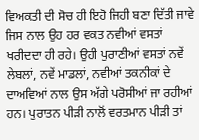ਵਿਅਕਤੀ ਦੀ ਸੋਚ ਹੀ ਇਹੋ ਜਿਹੀ ਬਣਾ ਦਿੱਤੀ ਜਾਵੇ ਜਿਸ ਨਾਲ ਉਹ ਹਰ ਵਕਤ ਨਵੀਆਂ ਵਸਤਾਂ ਖਰੀਦਦਾ ਹੀ ਰਹੇ। ਉਹੀ ਪੁਰਾਣੀਆਂ ਵਸਤਾਂ ਨਵੇਂ ਲੇਬਲਾਂ, ਨਵੇਂ ਮਾਡਲਾਂ, ਨਵੀਆਂ ਤਕਨੀਕਾਂ ਦੇ ਦਾਅਵਿਆਂ ਨਾਲ ਉਸ ਅੱਗੇ ਪਰੋਸੀਆਂ ਜਾ ਰਹੀਆਂ ਹਨ। ਪੁਰਾਤਨ ਪੀੜੀ ਨਾਲੋਂ ਵਰਤਮਾਨ ਪੀੜੀ ਤਾਂ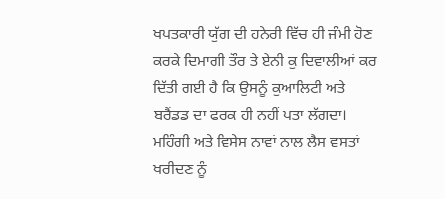ਖਪਤਕਾਰੀ ਯੁੱਗ ਦੀ ਹਨੇਰੀ ਵਿੱਚ ਹੀ ਜੰਮੀ ਹੋਣ ਕਰਕੇ ਦਿਮਾਗੀ ਤੌਰ ਤੇ ਏਨੀ ਕੁ ਦਿਵਾਲੀਆਂ ਕਰ ਦਿੱਤੀ ਗਈ ਹੈ ਕਿ ਉਸਨੂੰ ਕੁਆਲਿਟੀ ਅਤੇ ਬਰੈਂਡਡ ਦਾ ਫਰਕ ਹੀ ਨਹੀਂ ਪਤਾ ਲੱਗਦਾ। ਮਹਿੰਗੀ ਅਤੇ ਵਿਸੇਸ ਨਾਵਾਂ ਨਾਲ ਲੈਸ ਵਸਤਾਂ ਖਰੀਦਣ ਨੂੰ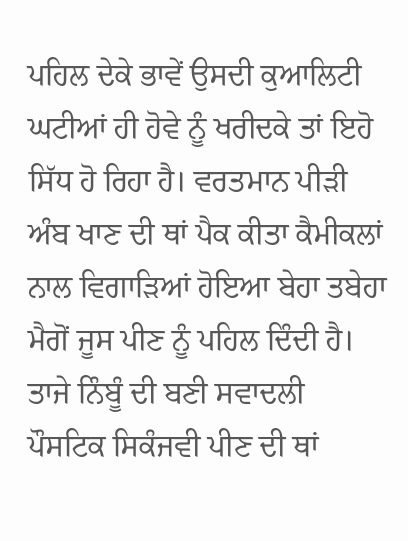ਪਹਿਲ ਦੇਕੇ ਭਾਵੇਂ ਉਸਦੀ ਕੁਆਲਿਟੀ ਘਟੀਆਂ ਹੀ ਹੋਵੇ ਨੂੰ ਖਰੀਦਕੇ ਤਾਂ ਇਹੋ ਸਿੱਧ ਹੋ ਰਿਹਾ ਹੈ। ਵਰਤਮਾਨ ਪੀੜੀ ਅੰਬ ਖਾਣ ਦੀ ਥਾਂ ਪੈਕ ਕੀਤਾ ਕੈਮੀਕਲਾਂ ਨਾਲ ਵਿਗਾੜਿਆਂ ਹੋਇਆ ਬੇਹਾ ਤਬੇਹਾ ਮੈਗੋਂ ਜੂਸ ਪੀਣ ਨੂੰ ਪਹਿਲ ਦਿੰਦੀ ਹੈ। ਤਾਜੇ ਨਿੰਬੂੰ ਦੀ ਬਣੀ ਸਵਾਦਲੀ ਪੌਸਟਿਕ ਸਿਕੰਜਵੀ ਪੀਣ ਦੀ ਥਾਂ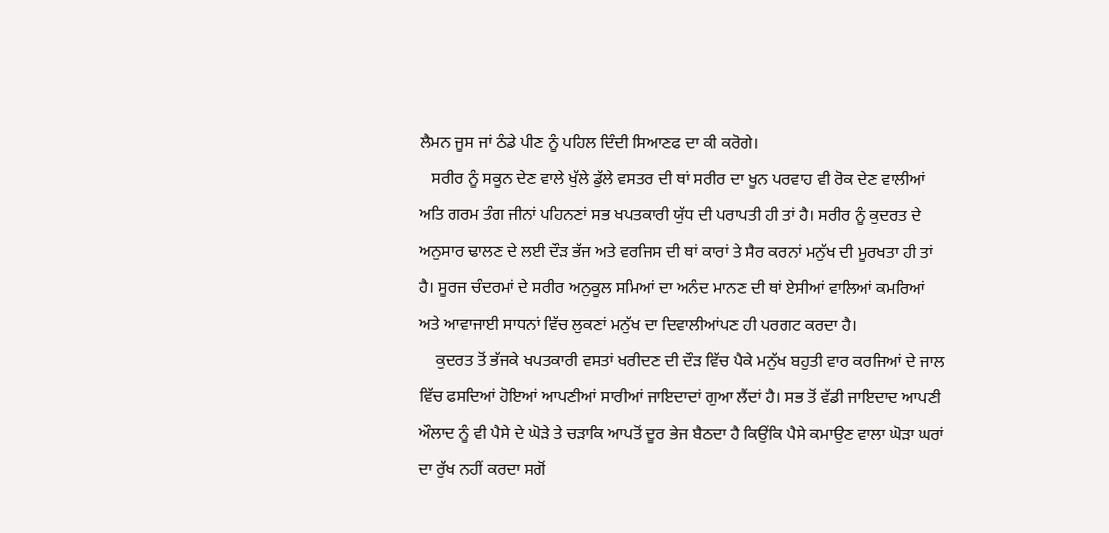ਲੈਮਨ ਜੂਸ ਜਾਂ ਠੰਡੇ ਪੀਣ ਨੂੰ ਪਹਿਲ ਦਿੰਦੀ ਸਿਆਣਫ ਦਾ ਕੀ ਕਰੋਗੇ।
   ਸਰੀਰ ਨੂੰ ਸਕੂਨ ਦੇਣ ਵਾਲੇ ਖੁੱਲੇ ਡੁੱਲੇ ਵਸਤਰ ਦੀ ਥਾਂ ਸਰੀਰ ਦਾ ਖੂਨ ਪਰਵਾਹ ਵੀ ਰੋਕ ਦੇਣ ਵਾਲੀਆਂ ਅਤਿ ਗਰਮ ਤੰਗ ਜੀਨਾਂ ਪਹਿਨਣਾਂ ਸਭ ਖਪਤਕਾਰੀ ਯੁੱਧ ਦੀ ਪਰਾਪਤੀ ਹੀ ਤਾਂ ਹੈ। ਸਰੀਰ ਨੂੰ ਕੁਦਰਤ ਦੇ ਅਨੁਸਾਰ ਢਾਲਣ ਦੇ ਲਈ ਦੌੜ ਭੱਜ ਅਤੇ ਵਰਜਿਸ ਦੀ ਥਾਂ ਕਾਰਾਂ ਤੇ ਸੈਰ ਕਰਨਾਂ ਮਨੁੱਖ ਦੀ ਮੂਰਖਤਾ ਹੀ ਤਾਂ ਹੈ। ਸੂਰਜ ਚੰਦਰਮਾਂ ਦੇ ਸਰੀਰ ਅਨੁਕੂਲ ਸਮਿਆਂ ਦਾ ਅਨੰਦ ਮਾਨਣ ਦੀ ਥਾਂ ਏਸੀਆਂ ਵਾਲਿਆਂ ਕਮਰਿਆਂ ਅਤੇ ਆਵਾਜਾਈ ਸਾਧਨਾਂ ਵਿੱਚ ਲੁਕਣਾਂ ਮਨੁੱਖ ਦਾ ਦਿਵਾਲੀਆਂਪਣ ਹੀ ਪਰਗਟ ਕਰਦਾ ਹੈ।
    ਕੁਦਰਤ ਤੋਂ ਭੱਜਕੇ ਖਪਤਕਾਰੀ ਵਸਤਾਂ ਖਰੀਦਣ ਦੀ ਦੌੜ ਵਿੱਚ ਪੈਕੇ ਮਨੁੱਖ ਬਹੁਤੀ ਵਾਰ ਕਰਜਿਆਂ ਦੇ ਜਾਲ ਵਿੱਚ ਫਸਦਿਆਂ ਹੋਇਆਂ ਆਪਣੀਆਂ ਸਾਰੀਆਂ ਜਾਇਦਾਦਾਂ ਗੁਆ ਲੈਂਦਾਂ ਹੈ। ਸਭ ਤੋਂ ਵੱਡੀ ਜਾਇਦਾਦ ਆਪਣੀ ਔਲਾਦ ਨੂੰ ਵੀ ਪੈਸੇ ਦੇ ਘੋੜੇ ਤੇ ਚੜਾਕਿ ਆਪਤੋਂ ਦੂਰ ਭੇਜ ਬੈਠਦਾ ਹੈ ਕਿਉਂਕਿ ਪੈਸੇ ਕਮਾਉਣ ਵਾਲਾ ਘੋੜਾ ਘਰਾਂ ਦਾ ਰੁੱਖ ਨਹੀਂ ਕਰਦਾ ਸਗੋਂ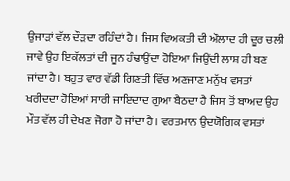ਉਜਾੜਾਂ ਵੱਲ ਦੌੜਦਾ ਰਹਿੰਦਾਂ ਹੈ। ਜਿਸ ਵਿਅਕਤੀ ਦੀ ਔਲਾਦ ਹੀ ਦੂਰ ਚਲੀ ਜਾਵੇ ਉਹ ਇਕੱਲਤਾਂ ਦੀ ਜੂਨ ਹੰਢਾਉਂਦਾ ਹੋਇਆ ਜਿਉਂਦੀ ਲਾਸ਼ ਹੀ ਬਣ ਜਾਂਦਾ ਹੈ। ਬਹੁਤ ਵਾਰ ਵੱਡੀ ਗਿਣਤੀ ਵਿੱਚ ਅਣਜਾਣ ਮਨੁੱਖ ਵਸਤਾਂ ਖਰੀਦਦਾ ਹੋਇਆਂ ਸਾਰੀ ਜਾਇਦਾਦ ਗੁਆ ਬੈਠਦਾ ਹੈ ਜਿਸ ਤੋਂ ਬਾਅਦ ਉਹ ਮੌਤ ਵੱਲ ਹੀ ਦੇਖਣ ਜੋਗਾ ਹੋ ਜਾਂਦਾ ਹੈ। ਵਰਤਮਾਨ ਉਦਯੋਗਿਕ ਵਸਤਾਂ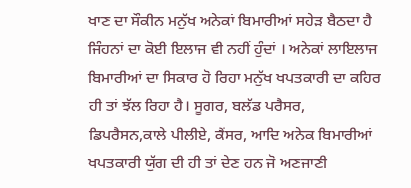ਖਾਣ ਦਾ ਸੌਕੀਨ ਮਨੁੱਖ ਅਨੇਕਾਂ ਬਿਮਾਰੀਆਂ ਸਹੇੜ ਬੈਠਦਾ ਹੈ ਜਿੰਹਨਾਂ ਦਾ ਕੋਈ ਇਲਾਜ ਵੀ ਨਹੀਂ ਹੁੰਦਾਂ । ਅਨੇਕਾਂ ਲਾਇਲਾਜ ਬਿਮਾਰੀਆਂ ਦਾ ਸਿਕਾਰ ਹੋ ਰਿਹਾ ਮਨੁੱਖ ਖਪਤਕਾਰੀ ਦਾ ਕਹਿਰ ਹੀ ਤਾਂ ਝੱਲ ਰਿਹਾ ਹੈ। ਸੂਗਰ, ਬਲੱਡ ਪਰੈਸਰ, ਡਿਪਰੈਸਨ,ਕਾਲੇ ਪੀਲੀਏ, ਕੈਂਸਰ, ਆਦਿ ਅਨੇਕ ਬਿਮਾਰੀਆਂ ਖਪਤਕਾਰੀ ਯੁੱਗ ਦੀ ਹੀ ਤਾਂ ਦੇਣ ਹਨ ਜੋ ਅਣਜਾਣੀ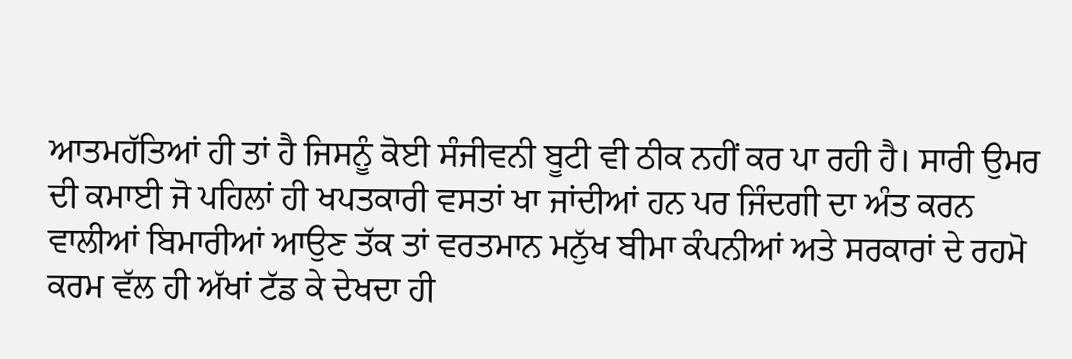ਆਤਮਹੱਤਿਆਂ ਹੀ ਤਾਂ ਹੈ ਜਿਸਨੂੰ ਕੋਈ ਸੰਜੀਵਨੀ ਬੂਟੀ ਵੀ ਠੀਕ ਨਹੀਂ ਕਰ ਪਾ ਰਹੀ ਹੈ। ਸਾਰੀ ਉਮਰ ਦੀ ਕਮਾਈ ਜੋ ਪਹਿਲਾਂ ਹੀ ਖਪਤਕਾਰੀ ਵਸਤਾਂ ਖਾ ਜਾਂਦੀਆਂ ਹਨ ਪਰ ਜਿੰਦਗੀ ਦਾ ਅੰਤ ਕਰਨ ਵਾਲੀਆਂ ਬਿਮਾਰੀਆਂ ਆਉਣ ਤੱਕ ਤਾਂ ਵਰਤਮਾਨ ਮਨੁੱਖ ਬੀਮਾ ਕੰਪਨੀਆਂ ਅਤੇ ਸਰਕਾਰਾਂ ਦੇ ਰਹਮੋ ਕਰਮ ਵੱਲ ਹੀ ਅੱਖਾਂ ਟੱਡ ਕੇ ਦੇਖਦਾ ਹੀ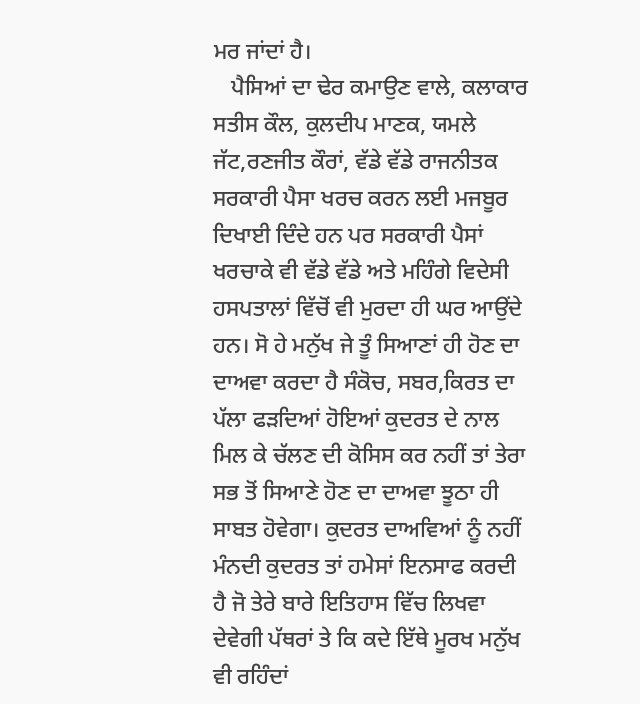ਮਰ ਜਾਂਦਾਂ ਹੈ।
   ਪੈਸਿਆਂ ਦਾ ਢੇਰ ਕਮਾਉਣ ਵਾਲੇ, ਕਲਾਕਾਰ ਸਤੀਸ ਕੌਲ, ਕੁਲਦੀਪ ਮਾਣਕ, ਯਮਲੇ ਜੱਟ,ਰਣਜੀਤ ਕੌਰਾਂ, ਵੱਡੇ ਵੱਡੇ ਰਾਜਨੀਤਕ ਸਰਕਾਰੀ ਪੈਸਾ ਖਰਚ ਕਰਨ ਲਈ ਮਜਬੂਰ ਦਿਖਾਈ ਦਿੰਦੇ ਹਨ ਪਰ ਸਰਕਾਰੀ ਪੈਸਾਂ ਖਰਚਾਕੇ ਵੀ ਵੱਡੇ ਵੱਡੇ ਅਤੇ ਮਹਿੰਗੇ ਵਿਦੇਸੀ ਹਸਪਤਾਲਾਂ ਵਿੱਚੋਂ ਵੀ ਮੁਰਦਾ ਹੀ ਘਰ ਆਉਂਦੇ ਹਨ। ਸੋ ਹੇ ਮਨੁੱਖ ਜੇ ਤੂੰ ਸਿਆਣਾਂ ਹੀ ਹੋਣ ਦਾ ਦਾਅਵਾ ਕਰਦਾ ਹੈ ਸੰਕੋਚ, ਸਬਰ,ਕਿਰਤ ਦਾ ਪੱਲਾ ਫੜਦਿਆਂ ਹੋਇਆਂ ਕੁਦਰਤ ਦੇ ਨਾਲ ਮਿਲ ਕੇ ਚੱਲਣ ਦੀ ਕੋਸਿਸ ਕਰ ਨਹੀਂ ਤਾਂ ਤੇਰਾ ਸਭ ਤੋਂ ਸਿਆਣੇ ਹੋਣ ਦਾ ਦਾਅਵਾ ਝੂਠਾ ਹੀ ਸਾਬਤ ਹੋਵੇਗਾ। ਕੁਦਰਤ ਦਾਅਵਿਆਂ ਨੂੰ ਨਹੀਂ ਮੰਨਦੀ ਕੁਦਰਤ ਤਾਂ ਹਮੇਸਾਂ ਇਨਸਾਫ ਕਰਦੀ ਹੈ ਜੋ ਤੇਰੇ ਬਾਰੇ ਇਤਿਹਾਸ ਵਿੱਚ ਲਿਖਵਾ ਦੇਵੇਗੀ ਪੱਥਰਾਂ ਤੇ ਕਿ ਕਦੇ ਇੱਥੇ ਮੂਰਖ ਮਨੁੱਖ ਵੀ ਰਹਿੰਦਾਂ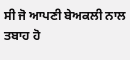ਸੀ ਜੋ ਆਪਣੀ ਬੇਅਕਲੀ ਨਾਲ ਤਬਾਹ ਹੋ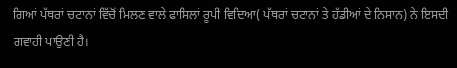ਗਿਆਂ ਪੱਥਰਾਂ ਚਟਾਨਾਂ ਵਿੱਚੋਂ ਮਿਲਣ ਵਾਲੇ ਫਾਸਿਲਾਂ ਰੂਪੀ ਵਿਦਿਆ( ਪੱਥਰਾਂ ਚਟਾਨਾਂ ਤੇ ਹੱਡੀਆਂ ਦੇ ਨਿਸਾਨ) ਨੇ ਇਸਦੀ ਗਵਾਹੀ ਪਾਉਣੀ ਹੈ।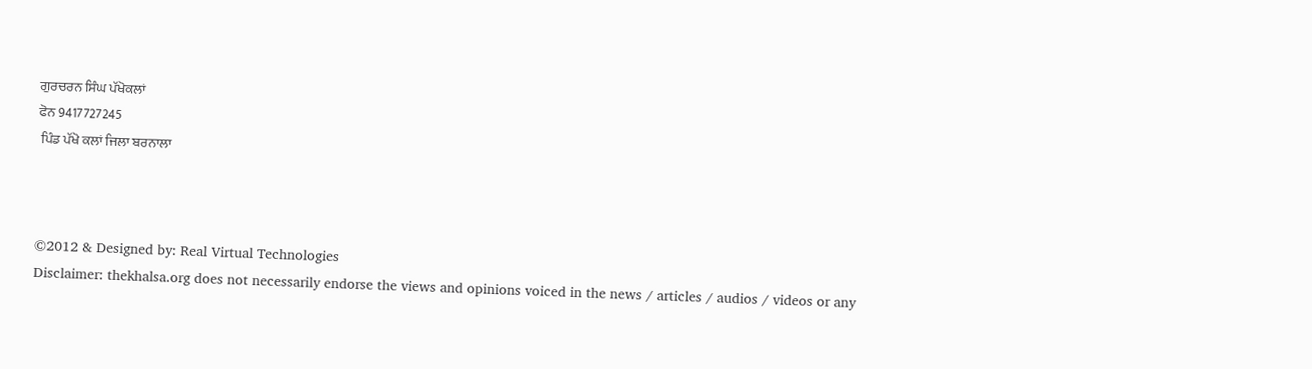ਗੁਰਚਰਨ ਸਿੰਘ ਪੱਖੋਕਲਾਂ
ਫੋਨ 9417727245
 ਪਿੰਡ ਪੱਖੋ ਕਲਾਂ ਜਿਲਾ ਬਰਨਾਲਾ



©2012 & Designed by: Real Virtual Technologies
Disclaimer: thekhalsa.org does not necessarily endorse the views and opinions voiced in the news / articles / audios / videos or any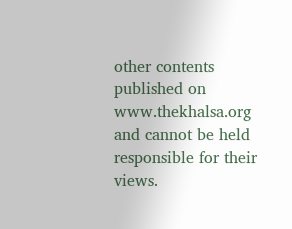other contents published on www.thekhalsa.org and cannot be held responsible for their views.